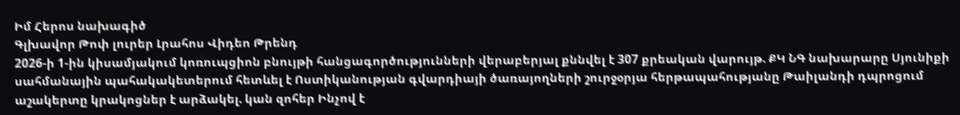Իմ Հերոս նախագիծ
Գլխավոր Թոփ լուրեր Լրահոս Վիդեո Թրենդ
2026-ի 1-ին կիսամյակում կոռուպցիոն բնույթի հանցագործությունների վերաբերյալ քննվել է 307 քրեական վարույթ. ՔԿ ՆԳ նախարարը Սյունիքի սահմանային պահակակետերում հետևել է Ոստիկանության գվարդիայի ծառայողների շուրջօրյա հերթապահությանը Թաիլանդի դպրոցում աշակերտը կրակոցներ է արձակել. կան զոհեր Ինչով է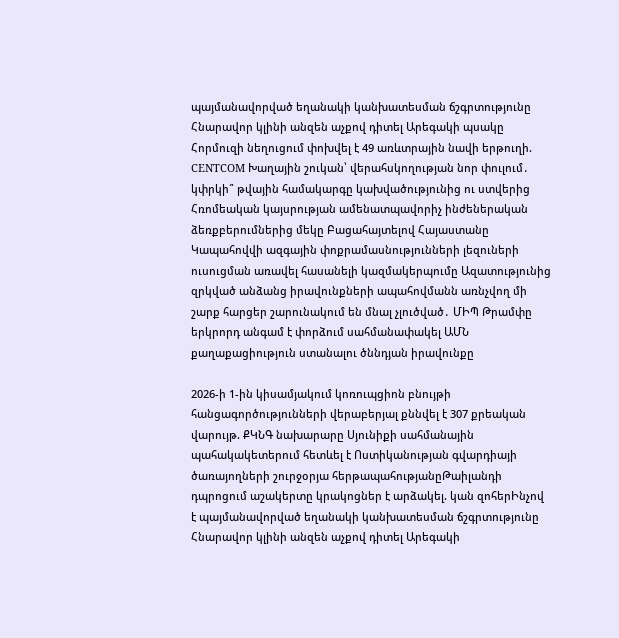պայմանավորված եղանակի կանխատեսման ճշգրտությունը Հնարավոր կլինի անզեն աչքով դիտել Արեգակի պսակը Հորմուզի նեղուցում փոխվել է 49 առևտրային նավի երթուղի. CENTCOM Խաղային շուկան՝ վերահսկողության նոր փուլում․ կփրկի՞ թվային համակարգը կախվածությունից ու ստվերից Հռոմեական կայսրության ամենատպավորիչ ինժեներական ձեռքբերումներից մեկը Բացահայտելով Հայաստանը Կապահովվի ազգային փոքրամասնությունների լեզուների ուսուցման առավել հասանելի կազմակերպումը Ազատությունից զրկված անձանց իրավունքների ապահովմանն առնչվող մի շարք հարցեր շարունակում են մնալ չլուծված․ ՄԻՊ Թրամփը երկրորդ անգամ է փորձում սահմանափակել ԱՄՆ քաղաքացիություն ստանալու ծննդյան իրավունքը

2026-ի 1-ին կիսամյակում կոռուպցիոն բնույթի հանցագործությունների վերաբերյալ քննվել է 307 քրեական վարույթ. ՔԿՆԳ նախարարը Սյունիքի սահմանային պահակակետերում հետևել է Ոստիկանության գվարդիայի ծառայողների շուրջօրյա հերթապահությանըԹաիլանդի դպրոցում աշակերտը կրակոցներ է արձակել. կան զոհերԻնչով է պայմանավորված եղանակի կանխատեսման ճշգրտությունը Հնարավոր կլինի անզեն աչքով դիտել Արեգակի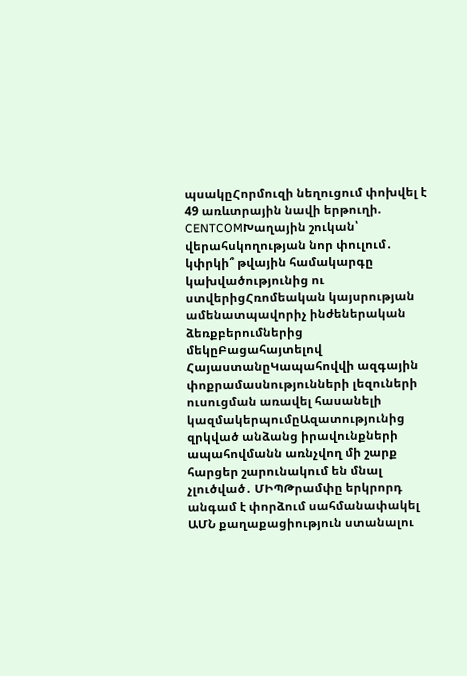պսակըՀորմուզի նեղուցում փոխվել է 49 առևտրային նավի երթուղի. CENTCOMԽաղային շուկան՝ վերահսկողության նոր փուլում․ կփրկի՞ թվային համակարգը կախվածությունից ու ստվերիցՀռոմեական կայսրության ամենատպավորիչ ինժեներական ձեռքբերումներից մեկըԲացահայտելով ՀայաստանըԿապահովվի ազգային փոքրամասնությունների լեզուների ուսուցման առավել հասանելի կազմակերպումըԱզատությունից զրկված անձանց իրավունքների ապահովմանն առնչվող մի շարք հարցեր շարունակում են մնալ չլուծված․ ՄԻՊԹրամփը երկրորդ անգամ է փորձում սահմանափակել ԱՄՆ քաղաքացիություն ստանալու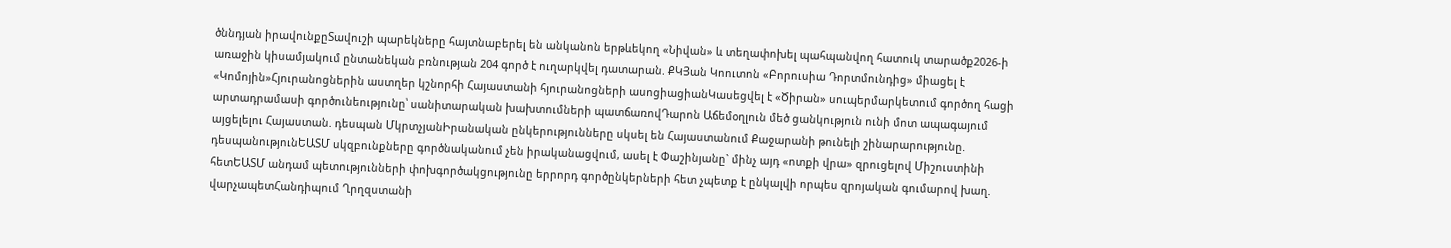ծննդյան իրավունքըՏավուշի պարեկները հայտնաբերել են անկանոն երթևեկող «Նիվան» և տեղափոխել պահպանվող հատուկ տարածք2026-ի առաջին կիսամյակում ընտանեկան բռնության 204 գործ է ուղարկվել դատարան. ՔԿՅան Կոուտոն «Բորուսիա Դորտմունդից» միացել է «Կոմոյին»Հյուրանոցներին աստղեր կշնորհի Հայաստանի հյուրանոցների ասոցիացիանԿասեցվել է «Ծիրան» սուպերմարկետում գործող հացի արտադրամասի գործունեությունը՝ սանիտարական խախտումների պատճառովԴարոն Աճեմօղլուն մեծ ցանկություն ունի մոտ ապագայում այցելելու Հայաստան. դեսպան ՄկրտչյանԻրանական ընկերությունները սկսել են Հայաստանում Քաջարանի թունելի շինարարությունը. դեսպանությունԵԱՏՄ սկզբունքները գործնականում չեն իրականացվում, ասել է Փաշինյանը` մինչ այդ «ոտքի վրա» զրուցելով Միշուստինի հետԵԱՏՄ անդամ պետությունների փոխգործակցությունը երրորդ գործընկերների հետ չպետք է ընկալվի որպես զրոյական գումարով խաղ. վարչապետՀանդիպում Ղրղզստանի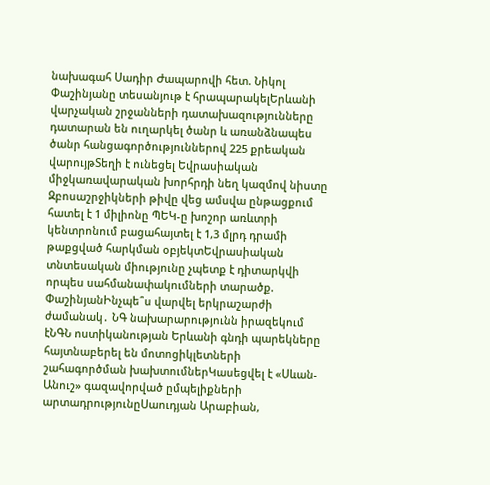նախագահ Սադիր Ժապարովի հետ. Նիկոլ Փաշինյանը տեսանյութ է հրապարակելԵրևանի վարչական շրջանների դատախազությունները դատարան են ուղարկել ծանր և առանձնապես ծանր հանցագործություններով 225 քրեական վարույթՏեղի է ունեցել Եվրասիական միջկառավարական խորհրդի նեղ կազմով նիստը Զբոսաշրջիկների թիվը վեց ամսվա ընթացքում հատել է 1 միլիոնը ՊԵԿ-ը խոշոր առևտրի կենտրոնում բացահայտել է 1,3 մլրդ դրամի թաքցված հարկման օբյեկտԵվրասիական տնտեսական միությունը չպետք է դիտարկվի որպես սահմանափակումների տարածք. ՓաշինյանԻնչպե՞ս վարվել երկրաշարժի ժամանակ․ ՆԳ նախարարությունն իրազեկում էՆԳՆ ոստիկանության Երևանի գնդի պարեկները հայտնաբերել են մոտոցիկլետների շահագործման խախտումներԿասեցվել է «Սևան-Անուշ» գազավորված ըմպելիքների արտադրությունըՍաուդյան Արաբիան,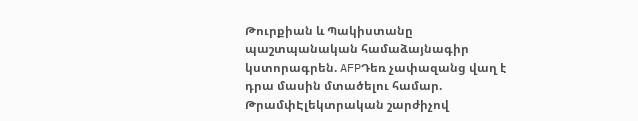Թուրքիան և Պակիստանը պաշտպանական համաձայնագիր կստորագրեն. AFPԴեռ չափազանց վաղ է դրա մասին մտածելու համար. ԹրամփԷլեկտրական շարժիչով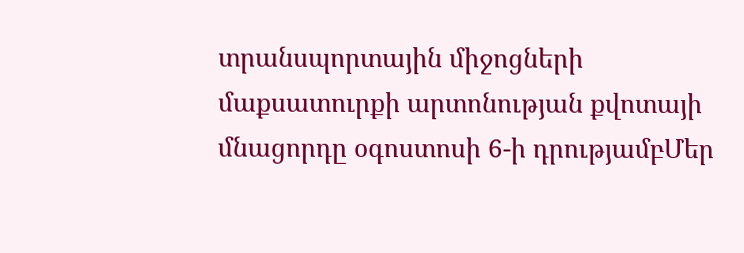տրանսպորտային միջոցների մաքսատուրքի արտոնության քվոտայի մնացորդը օգոստոսի 6-ի դրությամբՄեր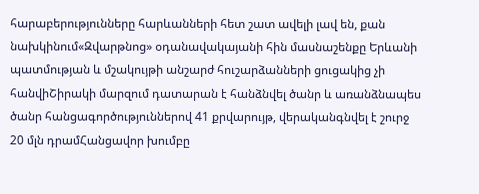հարաբերությունները հարևանների հետ շատ ավելի լավ են, քան նախկինում«Զվարթնոց» օդանավակայանի հին մասնաշենքը Երևանի պատմության և մշակույթի անշարժ հուշարձանների ցուցակից չի հանվիՇիրակի մարզում դատարան է հանձնվել ծանր և առանձնապես ծանր հանցագործություններով 41 քրվարույթ, վերականգնվել է շուրջ 20 մլն դրամՀանցավոր խումբը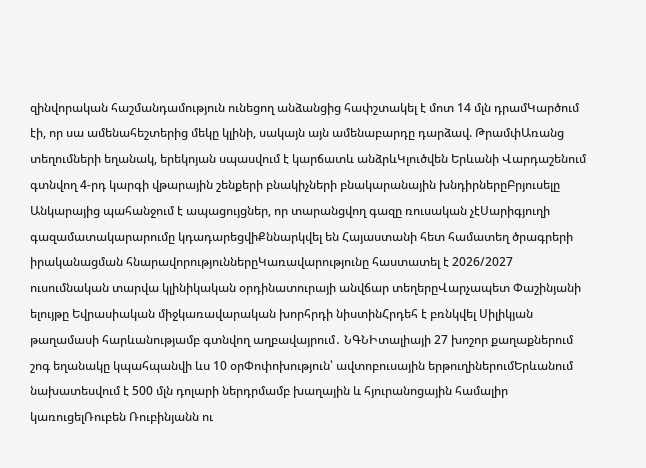զինվորական հաշմանդամություն ունեցող անձանցից հափշտակել է մոտ 14 մլն դրամԿարծում էի, որ սա ամենահեշտերից մեկը կլինի, սակայն այն ամենաբարդը դարձավ. ԹրամփԱռանց տեղումների եղանակ, երեկոյան սպասվում է կարճատև անձրևԿլուծվեն Երևանի Վարդաշենում գտնվող 4-րդ կարգի վթարային շենքերի բնակիչների բնակարանային խնդիրներըԲրյուսելը Անկարայից պահանջում է ապացույցներ, որ տարանցվող գազը ռուսական չէՍարիգյուղի գազամատակարարումը կդադարեցվիՔննարկվել են Հայաստանի հետ համատեղ ծրագրերի իրականացման հնարավորություններըԿառավարությունը հաստատել է 2026/2027 ուսումնական տարվա կլինիկական օրդինատուրայի անվճար տեղերըՎարչապետ Փաշինյանի ելույթը Եվրասիական միջկառավարական խորհրդի նիստինՀրդեհ է բռնկվել Սիլիկյան թաղամասի հարևանությամբ գտնվող աղբավայրում․ ՆԳՆԻտալիայի 27 խոշոր քաղաքներում շոգ եղանակը կպահպանվի ևս 10 օրՓոփոխություն՝ ավտոբուսային երթուղիներումԵրևանում նախատեսվում է 500 մլն դոլարի ներդրմամբ խաղային և հյուրանոցային համալիր կառուցելՌուբեն Ռուբինյանն ու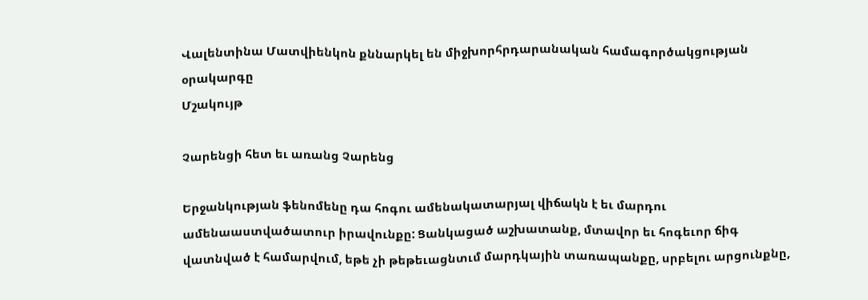Վալենտինա Մատվիենկոն քննարկել են միջխորհրդարանական համագործակցության օրակարգը
Մշակույթ

Չարենցի հետ եւ առանց Չարենց

Երջանկության ֆենոմենը դա հոգու ամենակատարյալ վիճակն է եւ մարդու ամենաաստվածատուր իրավունքը: Ցանկացած աշխատանք, մտավոր եւ հոգեւոր ճիգ վատնված է համարվում, եթե չի թեթեւացնտւմ մարդկային տառապանքը, սրբելու արցունքնը,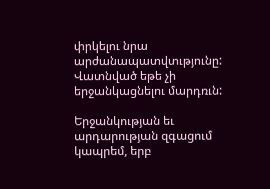փրկելու նրա արժանապատվտւթյունը: Վատնված եթե չի երջանկացնելու մարդռւն:

Երջանկության եւ արդարության զգացում կապրեմ, երբ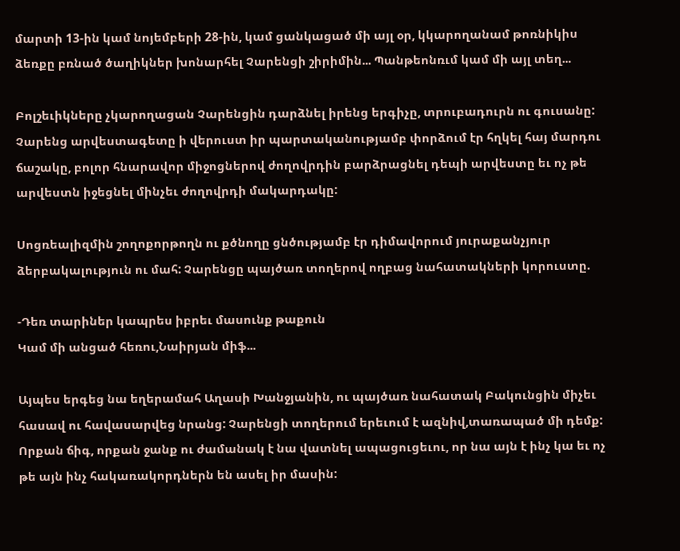մարտի 13-ին կամ նոյեմբերի 28-ին, կամ ցանկացած մի այլ օր, կկարողանամ թոռնիկիս ձեռքը բռնած ծաղիկներ խոնարհել Չարենցի շիրիմին... Պանթեոնռւմ կամ մի այլ տեղ...

Բոլշեւիկները չկարողացան Չարենցին դարձնել իրենց երգիչը, տրուբադուրն ու գուսանը: Չարենց արվեստագետը ի վերուստ իր պարտականությամբ փորձում էր հղկել հայ մարդու ճաշակը, բոլոր հնարավոր միջոցներով ժողովրդին բարձրացնել դեպի արվեստը եւ ոչ թե արվեստն իջեցնել մինչեւ ժողովրդի մակարդակը:

Սոցռեալիզմին շողոքորթողն ու քծնողը ցնծությամբ էր դիմավորում յուրաքանչյուր ձերբակալություն ու մահ: Չարենցը պայծառ տողերով ողբաց նահատակների կորուստը.

-Դեռ տարիներ կապրես իբրեւ մասունք թաքուն
Կամ մի անցած հեռու,Նաիրյան միֆ...

Այպես երգեց նա եղերամահ Աղասի Խանջյանին, ու պայծառ նահատակ Բակունցին միչեւ հասավ ու հավասարվեց նրանց: Չարենցի տողերում երեւում է ազնիվ,տառապած մի դեմք: Որքան ճիգ, որքան ջանք ու ժամանակ է նա վատնել ապացուցեւու, որ նա այն է ինչ կա եւ ոչ թե այն ինչ հակառակորդներն են ասել իր մասին: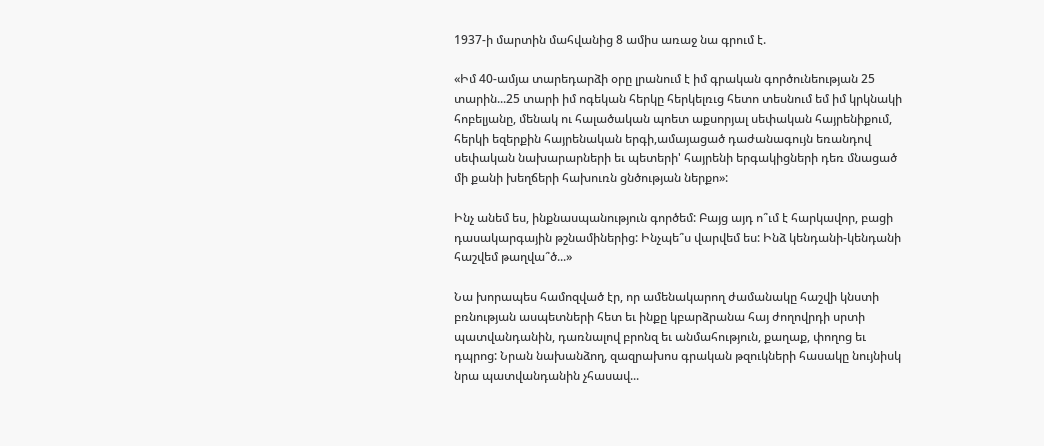1937-ի մարտին մահվանից 8 ամիս առաջ նա գրում է.

«Իմ 40-ամյա տարեդարձի օրը լրանում է իմ գրական գործունեության 25 տարին...25 տարի իմ ոգեկան հերկը հերկելռւց հետո տեսնում եմ իմ կրկնակի հոբելյանը, մենակ ու հալածական պոետ աքսորյալ սեփական հայրենիքում, հերկի եզերքին հայրենական երգի,ամայացած դաժանագույն եռանդով սեփական նախարարների եւ պետերի' հայրենի երգակիցների դեռ մնացած մի քանի խեղճերի հախուռն ցնծության ներքո»:

Ինչ անեմ ես, ինքնասպանություն գործեմ: Բայց այդ ո՞ւմ է հարկավոր, բացի դասակարգային թշնամիներից: Ինչպե՞ս վարվեմ ես: Ինձ կենդանի-կենդանի հաշվեմ թաղվա՞ծ...»

Նա խորապես համոզված էր, որ ամենակարող ժամանակը հաշվի կնստի բռնության ասպետների հետ եւ ինքը կբարձրանա հայ ժողովրդի սրտի պատվանդանին, դառնալով բրոնզ եւ անմահություն, քաղաք, փողոց եւ դպրոց: Նրան նախանձող, զազրախոս գրական թզուկների հասակը նույնիսկ նրա պատվանդանին չհասավ...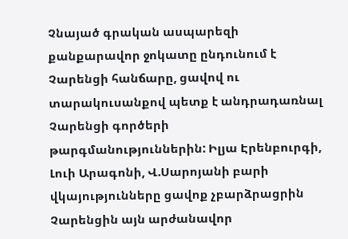Չնայած գրական ասպարեզի քանքարավոր ջոկատը ընդունում է Չարենցի հանճարը, ցավով ու տարակուսանքով պետք է անդրադառնալ Չարենցի գործերի թարգմանություններին: Իլյա Էրենբուրգի, Լուի Արագոնի, Վ.Սարոյանի բարի վկայությունները ցավոք չբարձրացրին Չարենցին այն արժանավոր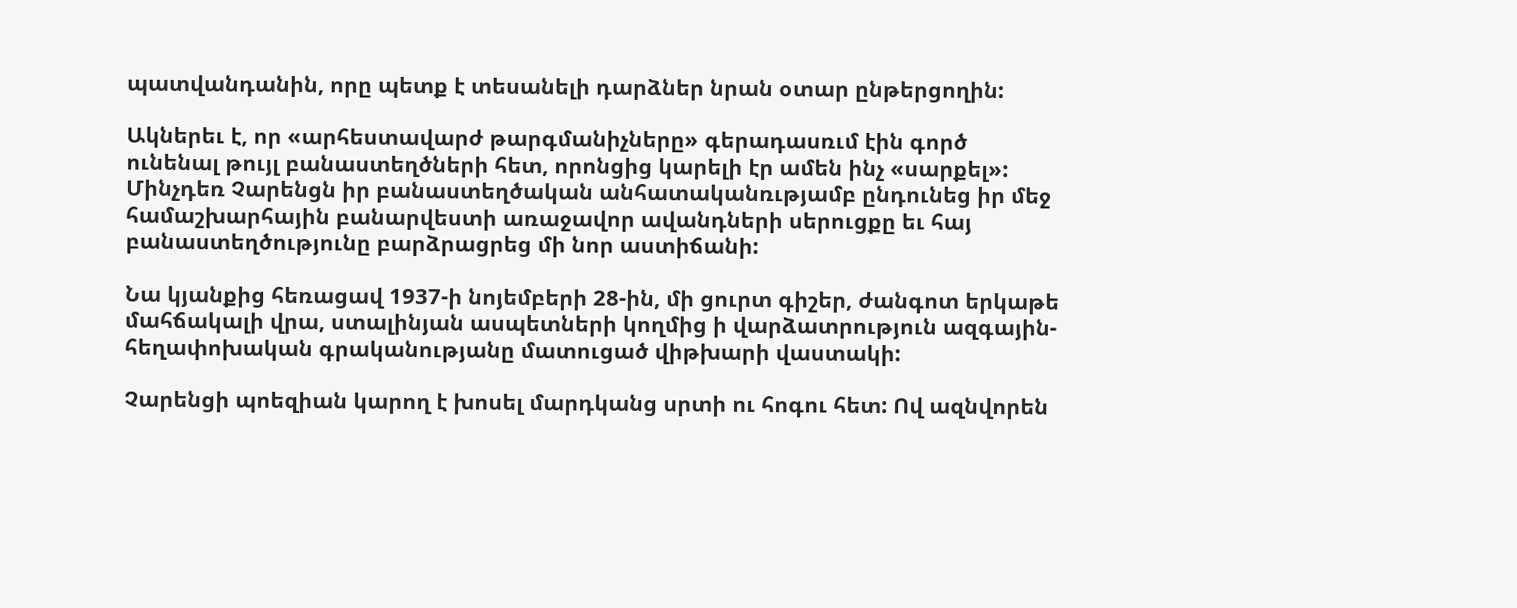պատվանդանին, որը պետք է տեսանելի դարձներ նրան օտար ընթերցողին:

Ակներեւ է, որ «արհեստավարժ թարգմանիչները» գերադասռւմ էին գործ ունենալ թույլ բանաստեղծների հետ, որոնցից կարելի էր ամեն ինչ «սարքել»: Մինչդեռ Չարենցն իր բանաստեղծական անհատականռւթյամբ ընդունեց իր մեջ համաշխարհային բանարվեստի առաջավոր ավանդների սերուցքը եւ հայ բանաստեղծությունը բարձրացրեց մի նոր աստիճանի:

Նա կյանքից հեռացավ 1937-ի նոյեմբերի 28-ին, մի ցուրտ գիշեր, ժանգոտ երկաթե մահճակալի վրա, ստալինյան ասպետների կողմից ի վարձատրություն ազգային-հեղափոխական գրականությանը մատուցած վիթխարի վաստակի:

Չարենցի պոեզիան կարող է խոսել մարդկանց սրտի ու հոգու հետ: Ով ազնվորեն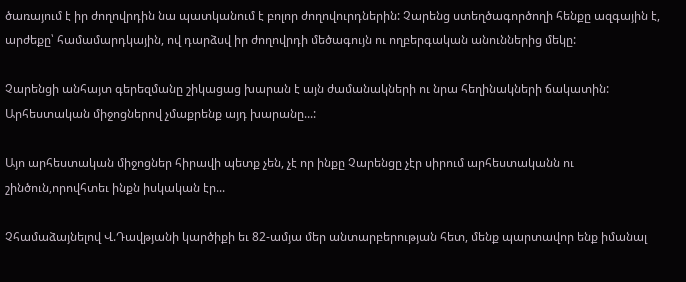ծառայում է իր ժողովրդին նա պատկանում է բոլոր ժողովուրդներին: Չարենց ստեղծագործողի հենքը ազգային է, արժեքը՝ համամարդկային, ով դարձսվ իր ժողովրդի մեծագույն ու ողբերգական անուններից մեկը:

Չարենցի անհայտ գերեզմանը շիկացաց խարան է այն ժամանակների ու նրա հեղինակների ճակատին: Արհեստական միջոցներով չմաքրենք այդ խարանը...:

Այո արհեստական միջոցներ հիրավի պետք չեն, չէ որ ինքը Չարենցը չէր սիրում արհեստականն ու շինծուն,որովհտեւ ինքն իսկական էր...

Չհամաձայնելով Վ.Դավթյանի կարծիքի եւ 82-ամյա մեր անտարբերության հետ, մենք պարտավոր ենք իմանալ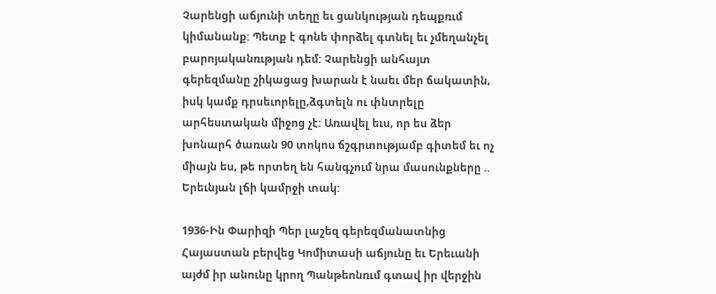Չարենցի աճյունի տեղը եւ ցանկության դեպքռւմ կիմանանք: Պետք է գոնե փորձել գտնել եւ չմեղանչել բարոյականռւթյան դեմ: Չարենցի անհայտ գերեզմանը շիկացաց խարան է նաեւ մեր ճակատին, իսկ կամք դրսեւորելը,ձգտելն ու փնտրելը արհեստական միջոց չէ: Առավել եւս, որ ես ձեր խոնարհ ծառան 90 տոկոս ճշգրտությամբ գիտեմ եւ ոչ միայն ես, թե որտեղ են հանգչում նրա մասունքները .. Երեւնյան լճի կամրջի տակ:

1936-Ին Փարիզի Պեր լաշեզ գերեզմանատնից Հայաստան բերվեց Կոմիտասի աճյունը եւ Երեւանի այժմ իր անունը կրող Պանթեոնռւմ գտավ իր վերջին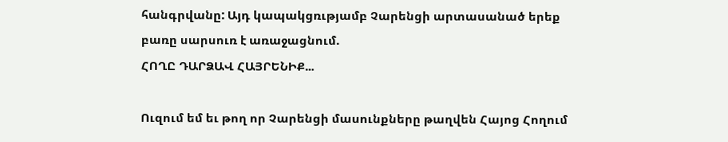հանգրվանը: Այդ կապակցռւթյամբ Չարենցի արտասանած երեք բառը սարսուռ է առաջացնում.
ՀՈՂԸ ԴԱՐՁԱՎ ՀԱՅՐԵՆԻՔ...

Ուզում եմ եւ թող որ Չարենցի մասունքները թաղվեն Հայոց Հողում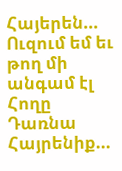Հայերեն...
Ուզում եմ եւ թող մի անգամ էլ Հողը Դառնա Հայրենիք...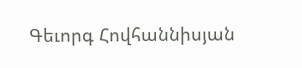Գեւորգ Հովհաննիսյան